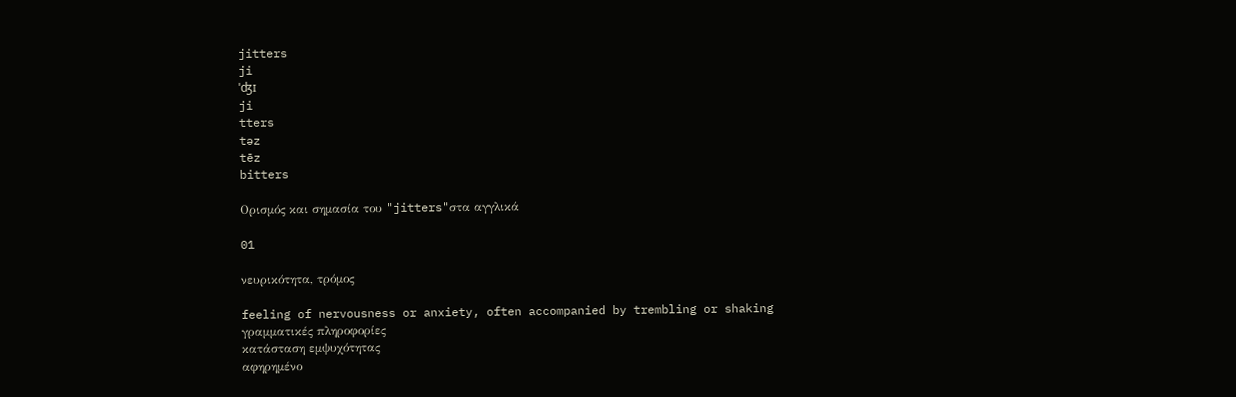jitters
ji
ˈʤɪ
ji
tters
təz
tēz
bitters

Ορισμός και σημασία του "jitters"στα αγγλικά

01

νευρικότητα, τρόμος

feeling of nervousness or anxiety, often accompanied by trembling or shaking
γραμματικές πληροφορίες
κατάσταση εμψυχότητας
αφηρημένο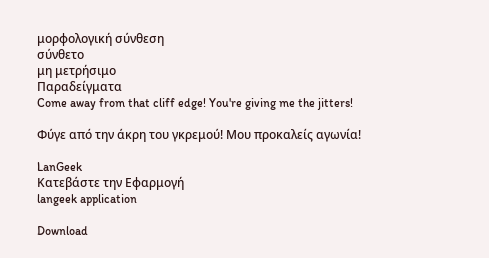μορφολογική σύνθεση
σύνθετο
μη μετρήσιμο
Παραδείγματα
Come away from that cliff edge! You're giving me the jitters!

Φύγε από την άκρη του γκρεμού! Μου προκαλείς αγωνία!

LanGeek
Κατεβάστε την Εφαρμογή
langeek application

Download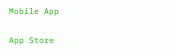Mobile App

App Store